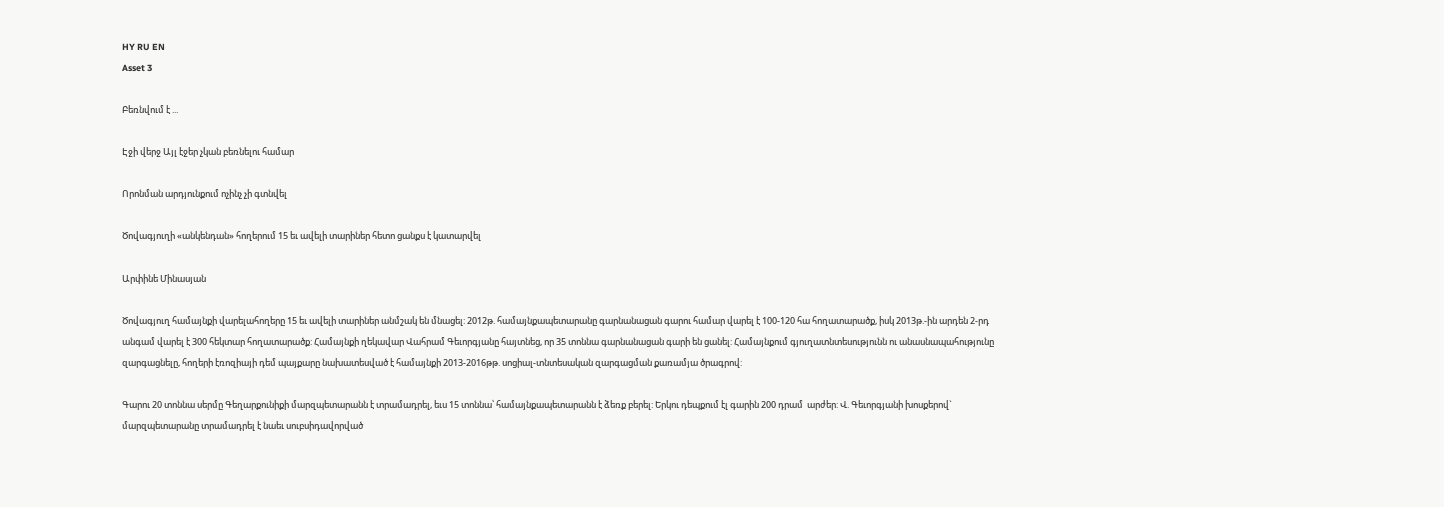HY RU EN
Asset 3

Բեռնվում է ...

Էջի վերջ Այլ էջեր չկան բեռնելու համար

Որոնման արդյունքում ոչինչ չի գտնվել

Ծովագյուղի «անկենդան» հողերում 15 եւ ավելի տարիներ հետո ցանքս է կատարվել

Արփինե Մինասյան

Ծովագյուղ համայնքի վարելահողերը 15 եւ ավելի տարիներ անմշակ են մնացել: 2012թ. համայնքապետարանը գարնանացան գարու համար վարել է 100-120 հա հողատարածք, իսկ 2013թ.-ին արդեն 2-րդ անգամ վարել է 300 հեկտար հողատարածք: Համայնքի ղեկավար Վահրամ Գեւորգյանը հայտնեց, որ 35 տոննա գարնանացան գարի են ցանել: Համայնքում գյուղատնտեսությունն ու անասնապահությունը զարգացնելը, հողերի էռոզիայի դեմ պայքարը նախատեսված է համայնքի 2013-2016թթ. սոցիալ-տնտեսական զարգացման քառամյա ծրագրով:

Գարու 20 տոննա սերմը Գեղարքունիքի մարզպետարանն է տրամադրել, եւս 15 տոննա՝ համայնքապետարանն է ձեռք բերել: Երկու դեպքում էլ գարին 200 դրամ  արժեր: Վ. Գեւորգյանի խոսքերով` մարզպետարանը տրամադրել է նաեւ սուբսիդավորված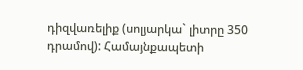դիզվառելիք (սոլյարկա` լիտրը 350 դրամով): Համայնքապետի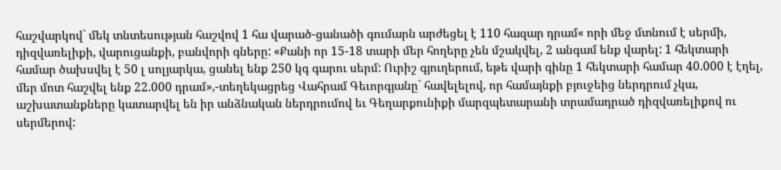հաշվարկով` մեկ տնտեսության հաշվով 1 հա վարած-ցանածի գումարն արժեցել է 110 հազար դրամ« որի մեջ մտնում է սերմի, դիզվառելիքի, վարուցանքի, բանվորի գները: «Քանի որ 15-18 տարի մեր հողերը չեն մշակվել, 2 անգամ ենք վարել: 1 հեկտարի համար ծախսվել է 50 լ սոլյարկա, ցանել ենք 250 կգ գարու սերմ: Ուրիշ գյուղերում, եթե վարի գինը 1 հեկտարի համար 40.000 է էղել, մեր մոտ հաշվել ենք 22.000 դրամ»,-տեղեկացրեց Վահրամ Գեւորգյանը` հավելելով, որ համայնքի բյուջեից ներդրում չկա, աշխատանքները կատարվել են իր անձնական ներդրումով եւ Գեղարքունիքի մարզպետարանի տրամադրած դիզվառելիքով ու սերմերով: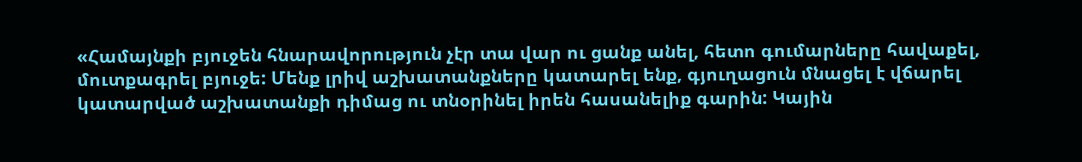«Համայնքի բյուջեն հնարավորություն չէր տա վար ու ցանք անել, հետո գումարները հավաքել, մուտքագրել բյուջե: Մենք լրիվ աշխատանքները կատարել ենք, գյուղացուն մնացել է վճարել կատարված աշխատանքի դիմաց ու տնօրինել իրեն հասանելիք գարին: Կային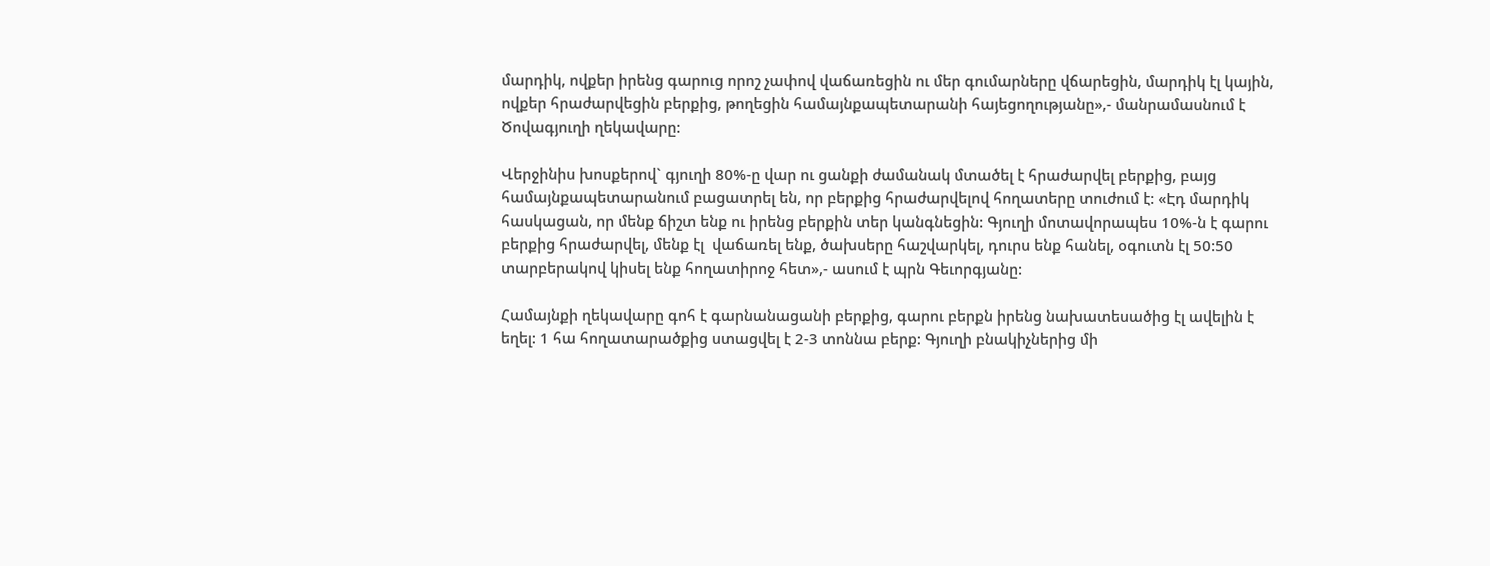մարդիկ, ովքեր իրենց գարուց որոշ չափով վաճառեցին ու մեր գումարները վճարեցին, մարդիկ էլ կային, ովքեր հրաժարվեցին բերքից, թողեցին համայնքապետարանի հայեցողությանը»,- մանրամասնում է Ծովագյուղի ղեկավարը:

Վերջինիս խոսքերով` գյուղի 80%-ը վար ու ցանքի ժամանակ մտածել է հրաժարվել բերքից, բայց համայնքապետարանում բացատրել են, որ բերքից հրաժարվելով հողատերը տուժում է: «Էդ մարդիկ հասկացան, որ մենք ճիշտ ենք ու իրենց բերքին տեր կանգնեցին: Գյուղի մոտավորապես 10%-ն է գարու բերքից հրաժարվել, մենք էլ  վաճառել ենք, ծախսերը հաշվարկել, դուրս ենք հանել, օգուտն էլ 50:50 տարբերակով կիսել ենք հողատիրոջ հետ»,- ասում է պրն Գեւորգյանը:

Համայնքի ղեկավարը գոհ է գարնանացանի բերքից, գարու բերքն իրենց նախատեսածից էլ ավելին է եղել: 1 հա հողատարածքից ստացվել է 2-3 տոննա բերք: Գյուղի բնակիչներից մի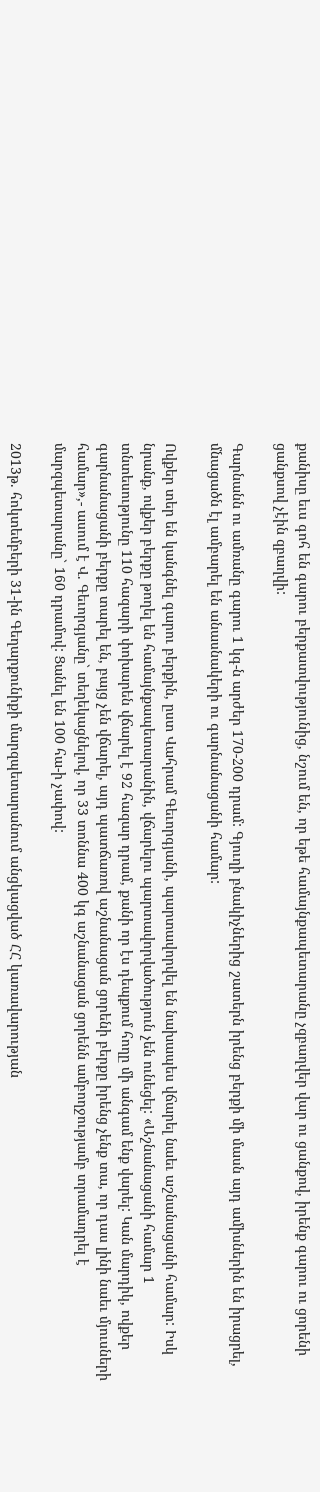քանիսը եւս գոհ են գարու բերքատվությունից, նշում են, որ եթե համայնքապետարանը չզբաղվեր վար ու ցանքով, իրենք գարու ու ցորենի ցանքսով չէին զբաղվի:

Գարնանն ու ամռանը գարու 1 կգ-ն արժեր 170-200 դրամ: Գյուղի բնակիչներից շատերն իրենց բերքի մի մասն այդ ամիսներին են իրացրել, մնացածն էլ ամբարել են անասնակերի ու գարնանացանի համար:

Ովքեր տեր են կանգնել գարու բերքին, ըստ Վահրամ Գեւորգյանի, պարտավորվել են նախապես վճարել նաեւ աշնանացանի համար: Իսկ նրանք, ովքեր բերքը թողել են համայնքապետարանին, վճարելու պարտավորվածություն չեն ունեցել: «Աշնանացանի համար 1 տնտեսությունը 110 հազարի փոխարեն վճարել է 92 հազար դրամ, քանի որ էս դեպքում հողը մի անգամ ենք վարել: Կան մարդիկ, ովքեր գարնանացանի բերքը տարել են, բայց չեն վճարել, այդ պատճառով աշնանացան ցորենի բերքը իրենց չենք տա, որ դաս լինի նաեւ մյուսների համար»,- ասում է Վ. Գեւորգյանը` տեղեկացնելով, որ 33 տոննա 400 կգ աշնանացան ցորենն ամբողջությամբ տրամադրել է մարզպետարանը` 160 դրամով: Ցանել են 100 հա-ի չափով:

2013թ. հոկտեմբերի 31-ին Գեղարքունիքի մարզպետարանում անցկացված ՀՀ կառավարության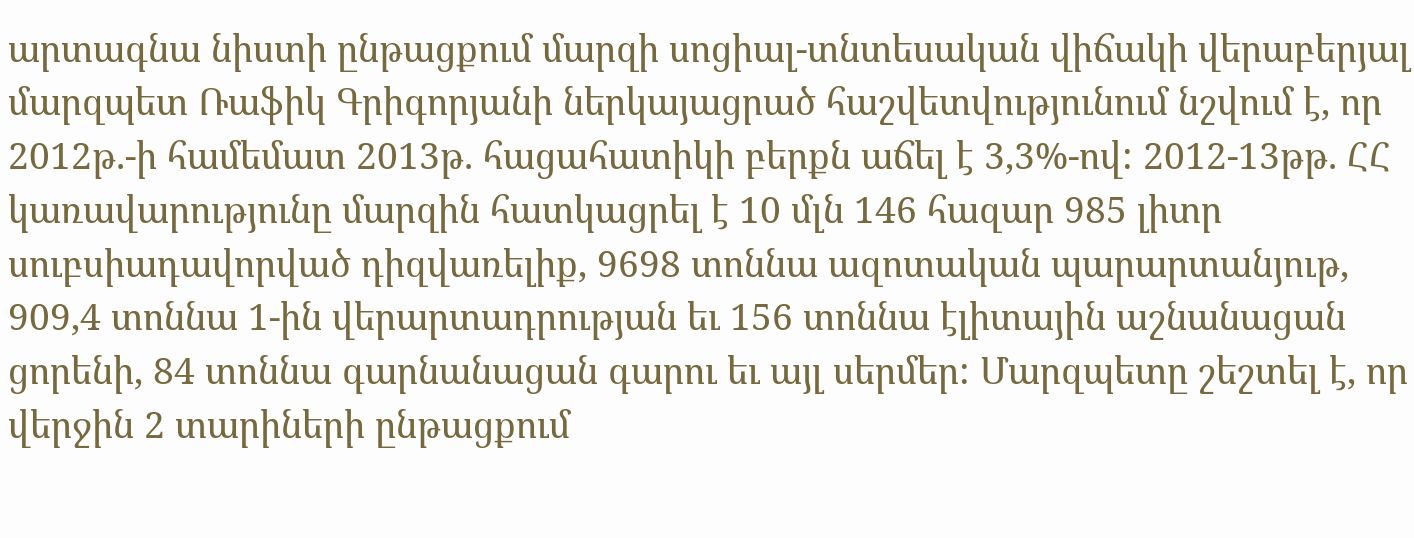արտագնա նիստի ընթացքում մարզի սոցիալ-տնտեսական վիճակի վերաբերյալ մարզպետ Ռաֆիկ Գրիգորյանի ներկայացրած հաշվետվությունում նշվում է, որ 2012թ.-ի համեմատ 2013թ. հացահատիկի բերքն աճել է 3,3%-ով: 2012-13թթ. ՀՀ կառավարությունը մարզին հատկացրել է 10 մլն 146 հազար 985 լիտր սուբսիադավորված դիզվառելիք, 9698 տոննա ազոտական պարարտանյութ, 909,4 տոննա 1-ին վերարտադրության եւ 156 տոննա էլիտային աշնանացան ցորենի, 84 տոննա գարնանացան գարու եւ այլ սերմեր: Մարզպետը շեշտել է, որ վերջին 2 տարիների ընթացքում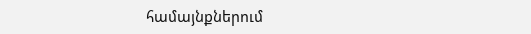համայնքներում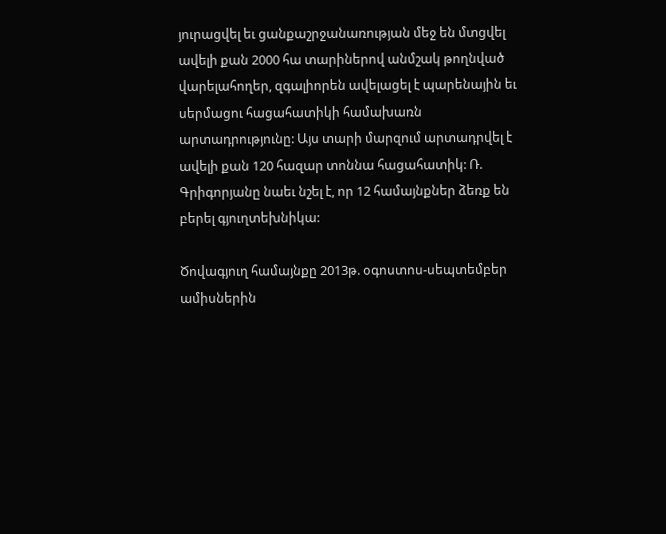յուրացվել եւ ցանքաշրջանառության մեջ են մտցվել ավելի քան 2000 հա տարիներով անմշակ թողնված վարելահողեր, զգալիորեն ավելացել է պարենային եւ սերմացու հացահատիկի համախառն արտադրությունը: Այս տարի մարզում արտադրվել է ավելի քան 120 հազար տոննա հացահատիկ: Ռ. Գրիգորյանը նաեւ նշել է, որ 12 համայնքներ ձեռք են բերել գյուղտեխնիկա:

Ծովագյուղ համայնքը 2013թ. օգոստոս-սեպտեմբեր ամիսներին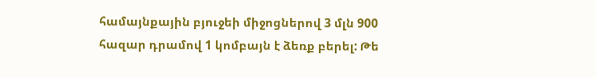համայնքային բյուջեի միջոցներով 3 մլն 900 հազար դրամով 1 կոմբայն է ձեռք բերել: Թե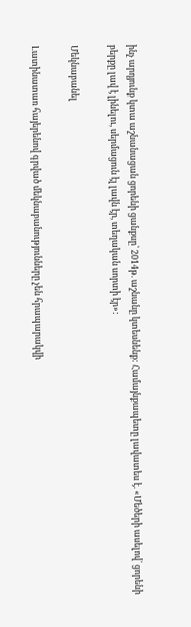ինչ արդյունք կտա աշնանացան ցորենի ցանքսը՝ 2014թ. աշնանը կտեսնենք: Համայնքապետը լավատես է. «Մեծերի ասելով` ցորենի բերքը լավ է լինելու, սերմացուն էլ լավն էր, տեղական սորտի էր»:

Մեկնաբանել

Լատինատառ հայերենով գրված մեկնաբանությունները չեն հրապարակվի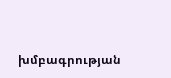խմբագրության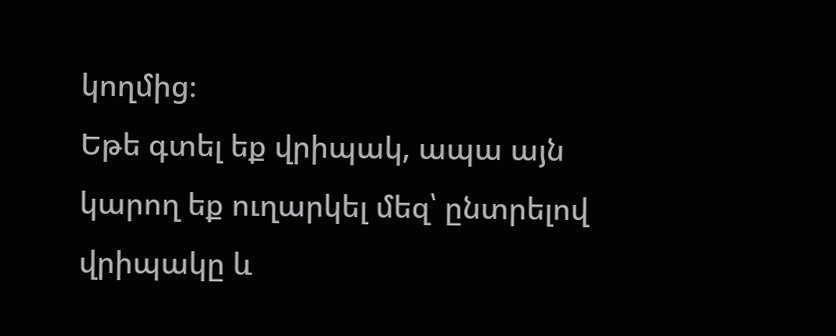կողմից։
Եթե գտել եք վրիպակ, ապա այն կարող եք ուղարկել մեզ՝ ընտրելով վրիպակը և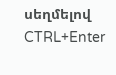սեղմելով CTRL+Enter